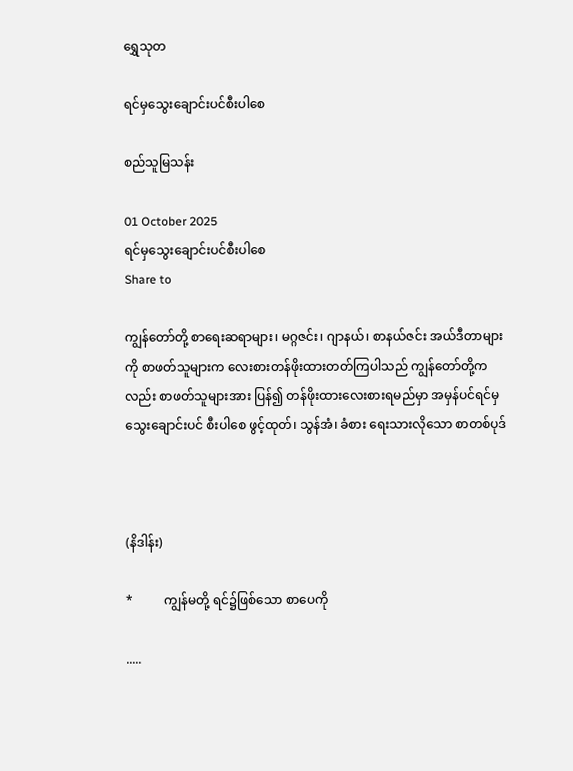ရွှေသုတ‌

ရင်မှသွေးချောင်းပင်စီးပါစေ

စည်သူမြသန်း

01 October 2025
ရင်မှသွေးချောင်းပင်စီးပါစေ
Share to

ကျွန်တော်တို့ စာရေးဆရာများ၊ မဂ္ဂဇင်း၊ ဂျာနယ်၊ စာနယ်ဇင်း အယ်ဒီတာများကို စာဖတ်သူများက လေးစားတန်ဖိုးထားတတ်ကြပါသည် ကျွန်တော်တို့ကလည်း စာဖတ်သူများအား ပြန်၍ တန်ဖိုးထားလေးစားရမည်မှာ အမှန်ပင်ရင်မှ သွေးချောင်းပင် စီးပါစေ ဖွင့်ထုတ်၊ သွန်အံ၊ ခံစား ရေးသားလိုသော စာတစ်ပုဒ်



(နိဒါန်း)

*          ကျွန်မတို့ ရင်၌ဖြစ်သော စာပေကို

.....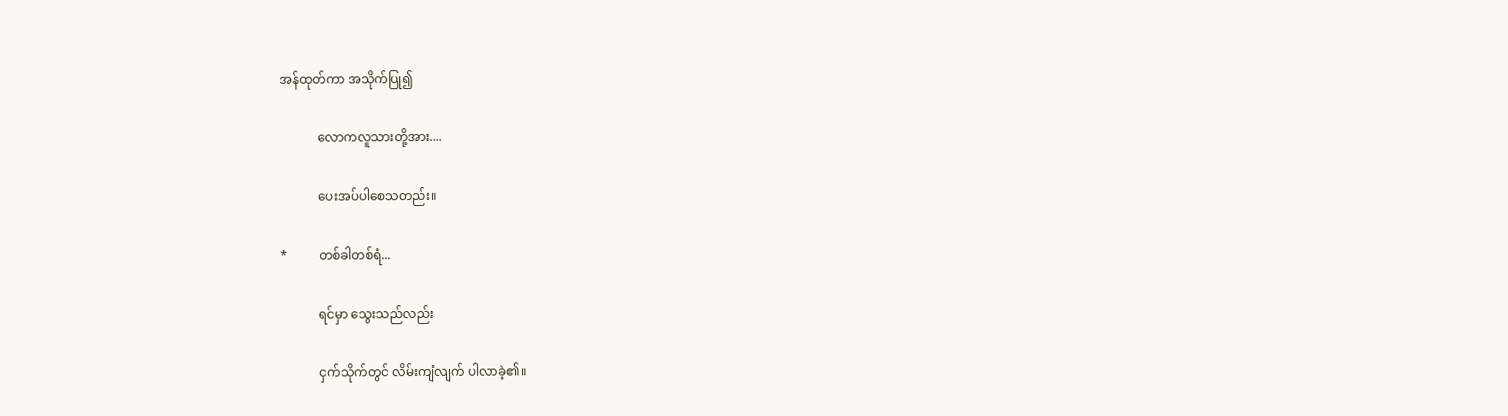အန်ထုတ်ကာ အသိုက်ပြု၍

            လောကလူသားတို့အား....

            ပေးအပ်ပါစေသတည်း။

*          တစ်ခါတစ်ရံ...

            ရင်မှာ သွေးသည်လည်း

            ငှက်သိုက်တွင် လိမ်းကျံလျက် ပါလာခဲ့၏။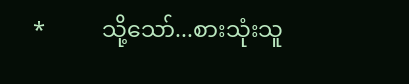*          သို့သော်...စားသုံးသူ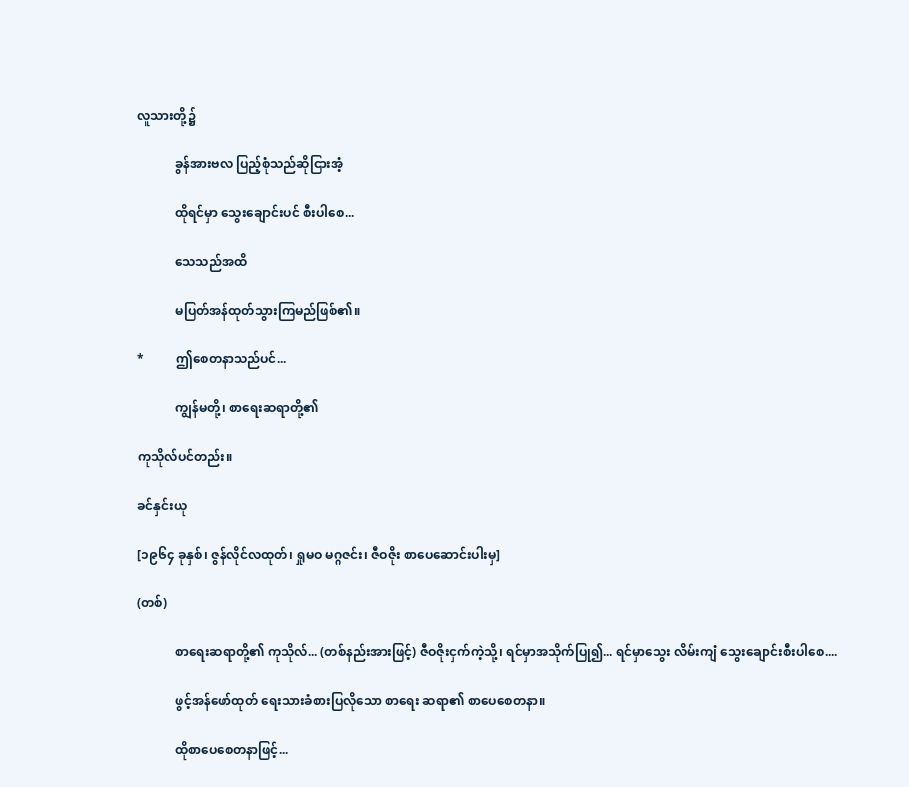လူသားတို့၌

            ခွန်အားဗလ ပြည့်စုံသည်ဆိုငြားအံ့

            ထိုရင်မှာ သွေးချောင်းပင် စီးပါစေ...

            သေသည်အထိ

            မပြတ်အန်ထုတ်သွားကြမည်ဖြစ်၏။

*          ဤစေတနာသည်ပင်...

            ကျွန်မတို့၊ စာရေးဆရာတို့၏

ကုသိုလ်ပင်တည်း။

ခင်နှင်းယု

[၁၉၆၄ ခုနှစ်၊ ဇွန်လိုင်လထုတ်၊ ရှုမဝ မဂ္ဂဇင်း၊ ဇီဝဇိုး စာပေဆောင်းပါးမှ]

(တစ်)

            စာရေးဆရာတို့၏ ကုသိုလ်... (တစ်နည်းအားဖြင့်) ဇီဝဇိုးငှက်ကဲ့သို့၊ ရင်မှာအသိုက်ပြု၍... ရင်မှာသွေး လိမ်းကျံ သွေးချောင်းစီးပါစေ....

            ဖွင့်အန်ဖော်ထုတ် ရေးသားခံစားပြလိုသော စာရေး ဆရာ၏ စာပေစေတနာ။

            ထိုစာပေစေတနာဖြင့်...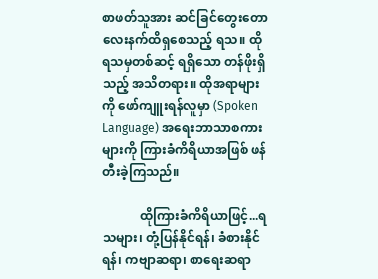စာဖတ်သူအား ဆင်ခြင်တွေးတော လေးနက်ထိရှစေသည့် ရသ။ ထိုရသမှတစ်ဆင့် ရရှိသော တန်ဖိုးရှိသည့် အသိတရား။ ထိုအရာများကို ဖော်ကျူးရန်လူမှာ (Spoken Language) အရေးဘာသာစကားများကို ကြားခံကိရိယာအဖြစ် ဖန်တီးခဲ့ကြသည်။

            ထိုကြားခံကိရိယာဖြင့်...ရသများ၊ တုံ့ပြန်နိုင်ရန်၊ ခံစားနိုင်ရန်၊ ကဗျာဆရာ၊ စာရေးဆရာ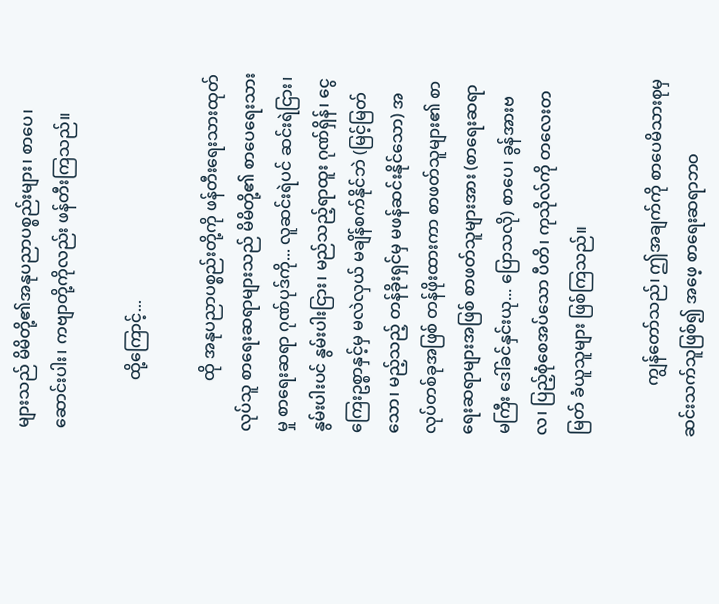များသည် မိမိတို့၏အနုပညာပစ္စည်းများ၊ စာပေ၊ ဆောင်းပါး၊ ကဗျာတို့ကိုလည်း ဖန်တီးကြသည်။

            ထို့ကြောင့်...

            ထို အနုပညာပစ္စည်းတို့ကို ဖန်တီးရေးသားထုတ်လုပ်သူ စာရေးဆရာများသည် မိမိတို့၏ စာပေရေးသားမှု စာရေးဆရာ ဂုဏ်ပုဒ်ကို... လူဆင်းရဲပင် ဆင်းရဲငြား၊ နွမ်းပါးပင် နွမ်းပါးငြား၊ မည်သည့်ရာထူး ဂုဏ်ရှိန်၊ ငွေကြေးဥစ္စာနှင့်မှ မလဲလှယ် မချိန်စက်နိုင်ဘဲ (မြင့်မြတ်သော၊ မည့်သည့် တန်ခိုးရှင်မှ မဖန်ဆင်းနိုင်သော) အလုပ်တစ်ခုအဖြစ် တန်ဖိုးထားကာ စာဖတ်သူများ၏ စာရေးဆရာများအဖြစ် စာဖတ်သူများအား (စာရေးဆရာမကြီး ဒေါ်ခင်နှင်းယု... ပြောသလို) စာပေ၊ ခွန်အားဗလ၊ ပြည့်စုံစေအပ်သော ပီတိ၊ ကုသိုလ်ကို တလေးတမြတ် ခံယူသူများ ဖြစ်ကြသည်။

            ကျွန်တော်သည်၊ ဤအချက်ကို စာပေမိသားစုမှ ဆင်းသက်သူဖြစ်၍ အဖေ့ စာရေးဆရာဘဝ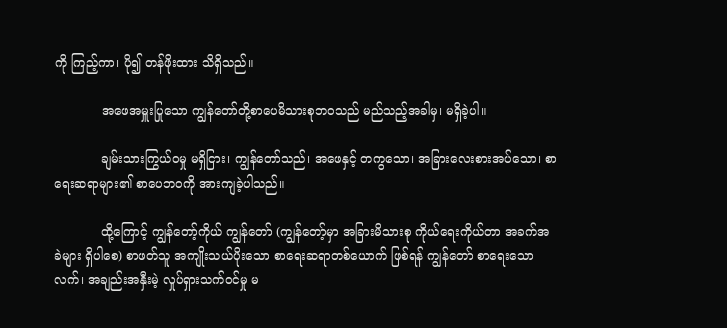ကို ကြည့်ကာ၊ ပို၍ တန်ဖိုးထား သိရှိသည်။

            အဖေအမှူးပြုသော ကျွန်တော်တို့စာပေမိသားစုဘဝသည် မည်သည့်အခါမှ၊ မရှိခဲ့ပါ။

            ချမ်းသားကြွယ်ဝမှု မရှိငြား၊ ကျွန်တော်သည်၊ အဖေနှင့် တကွသော၊ အခြားလေးစားအပ်သော၊ စာရေးဆရာများ၏ စာပေဘဝကို အားကျခဲ့ပါသည်။

            ထို့ကြောင့် ကျွန်တော့်ကိုယ် ကျွန်တော် (ကျွန်တော့်မှာ အခြားမိသားစု ကိုယ်ရေးကိုယ်တာ အခက်အခဲများ ရှိပါစေ) စာဖတ်သူ အကျိုးသယ်ပိုးသော စာရေးဆရာတစ်ယောက် ဖြစ်ရန် ကျွန်တော် စာရေးသောလက်၊ အချည်းအနှီးမဲ့ လှုပ်ရှားသက်ဝင်မှု မ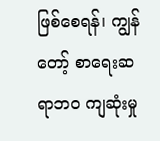ဖြစ်စေရန်၊ ကျွန်တော့် စာရေးဆရာဘဝ ကျဆုံးမှု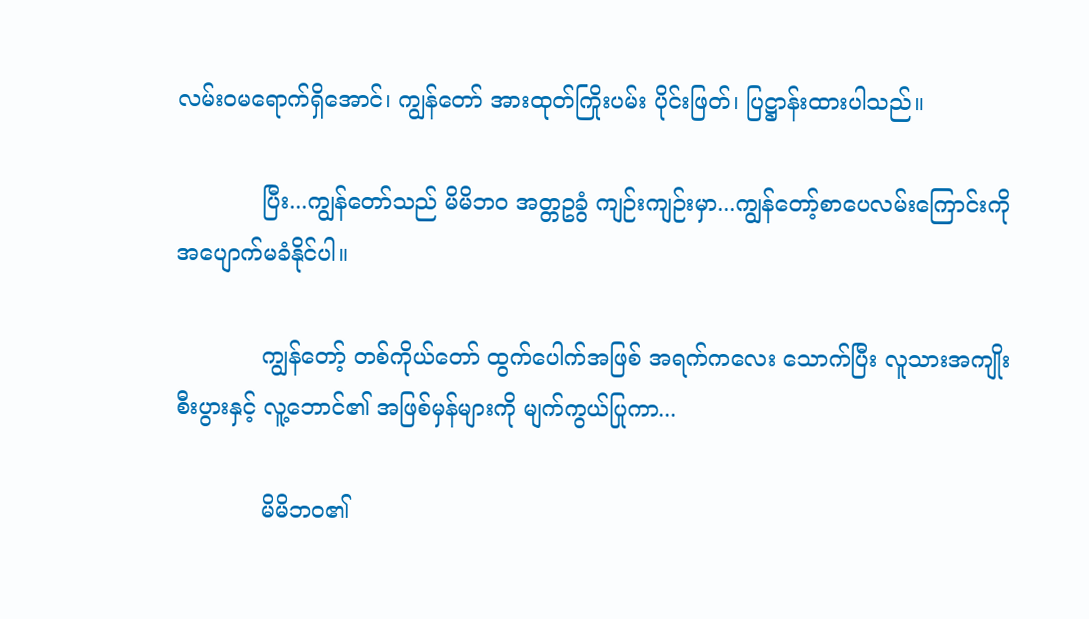လမ်းဝမရောက်ရှိအောင်၊ ကျွန်တော် အားထုတ်ကြိုးပမ်း ပိုင်းဖြတ်၊ ပြဋ္ဌာန်းထားပါသည်။

            ပြီး...ကျွန်တော်သည် မိမိဘဝ အတ္တဥခွံ ကျဉ်းကျဉ်းမှာ...ကျွန်တော့်စာပေလမ်းကြောင်းကို အပျောက်မခံနိုင်ပါ။

            ကျွန်တော့် တစ်ကိုယ်တော် ထွက်ပေါက်အဖြစ် အရက်ကလေး သောက်ပြီး လူသားအကျိုးစီးပွားနှင့် လူ့ဘောင်၏ အဖြစ်မှန်များကို မျက်ကွယ်ပြုကာ...

            မိမိဘဝ၏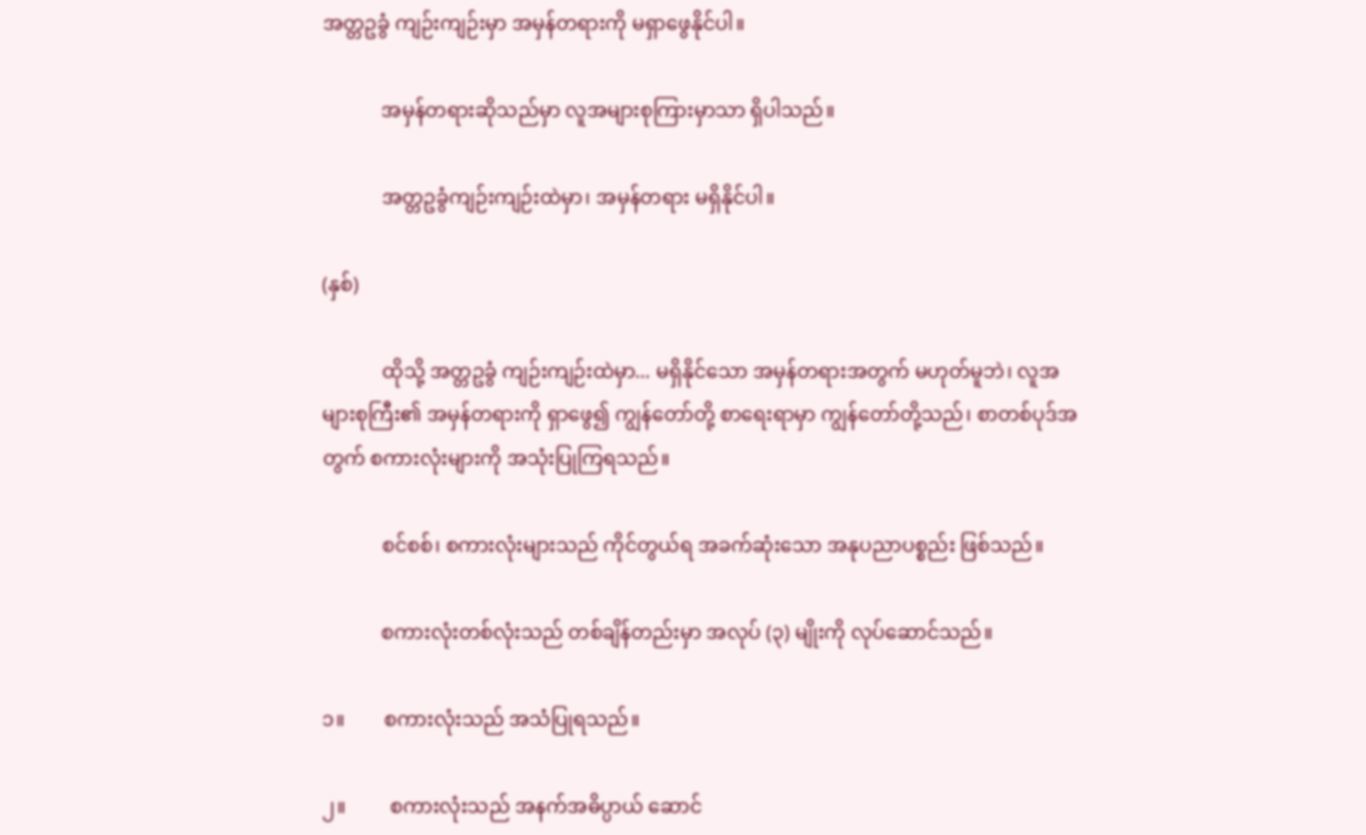အတ္တဥခွံ ကျဉ်းကျဉ်းမှာ အမှန်တရားကို မရှာဖွေနိုင်ပါ။

            အမှန်တရားဆိုသည်မှာ လူအများစုကြားမှာသာ ရှိပါသည်။

            အတ္တဥခွံကျဉ်းကျဉ်းထဲမှာ၊ အမှန်တရား မရှိနိုင်ပါ။

(နှစ်)

            ထိုသို့ အတ္တဥခွံ ကျဉ်းကျဉ်းထဲမှာ... မရှိနိုင်သော အမှန်တရားအတွက် မဟုတ်မူဘဲ၊ လူအများစုကြီး၏ အမှန်တရားကို ရှာဖွေ၍ ကျွန်တော်တို့ စာရေးရာမှာ ကျွန်တော်တို့သည်၊ စာတစ်ပုဒ်အတွက် စကားလုံးများကို အသုံးပြုကြရသည်။

            စင်စစ်၊ စကားလုံးများသည် ကိုင်တွယ်ရ အခက်ဆုံးသော အနုပညာပစ္စည်း ဖြစ်သည်။

            စကားလုံးတစ်လုံးသည် တစ်ချိန်တည်းမှာ အလုပ် (၃) မျိုးကို လုပ်ဆောင်သည်။

၁။        စကားလုံးသည် အသံပြုရသည်။

၂။         စကားလုံးသည် အနက်အဓိပ္ပာယ် ဆောင်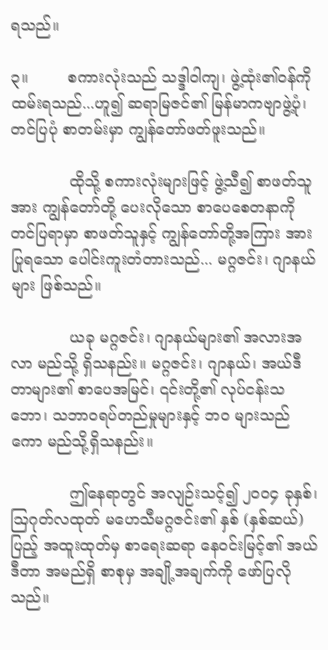ရသည်။

၃။        စကားလုံးသည် သဒ္ဒါဝါကျ၊ ဖွဲ့ထုံး၏ဝန်ကို ထမ်းရသည်...ဟူ၍ ဆရာမြဇင်၏ မြန်မာကဗျာဖွဲ့ပုံ၊ တင်ပြပုံ စာတမ်းမှာ ကျွန်တော်ဖတ်ဖူးသည်။

            ထိုသို့ စကားလုံးများဖြင့် ဖွဲ့သီ၍ စာဖတ်သူအား ကျွန်တော်တို့ ပေးလိုသော စာပေစေတနာကို တင်ပြရာမှာ စာဖတ်သူနှင့် ကျွန်တော်တို့အကြား အားပြုရသော ပေါင်းကူးတံတားသည်... မဂ္ဂဇင်း၊ ဂျာနယ်များ ဖြစ်သည်။

            ယခု မဂ္ဂဇင်း၊ ဂျာနယ်များ၏ အလားအလာ မည်သို့ ရှိသနည်း။ မဂ္ဂဇင်း၊ ဂျာနယ်၊ အယ်ဒီတာများ၏ စာပေအမြင်၊ ၎င်းတို့၏ လုပ်ငန်းသဘော၊ သဘာဝရပ်တည်မှုများနှင့် ဘဝ များသည်ကော မည်သို့ရှိသနည်း။

            ဤနေရာတွင် အလျဉ်းသင့်၍ ၂ဝဝ၄ ခုနှစ်၊ သြဂုတ်လထုတ် မဟေသီမဂ္ဂဇင်း၏ နှစ် (နှစ်ဆယ်)ပြည့် အထူးထုတ်မှ စာရေးဆရာ နေဝင်းမြင့်၏ အယ်ဒီတာ အမည်ရှိ စာစုမှ အချို့အချက်ကို ဖော်ပြလိုသည်။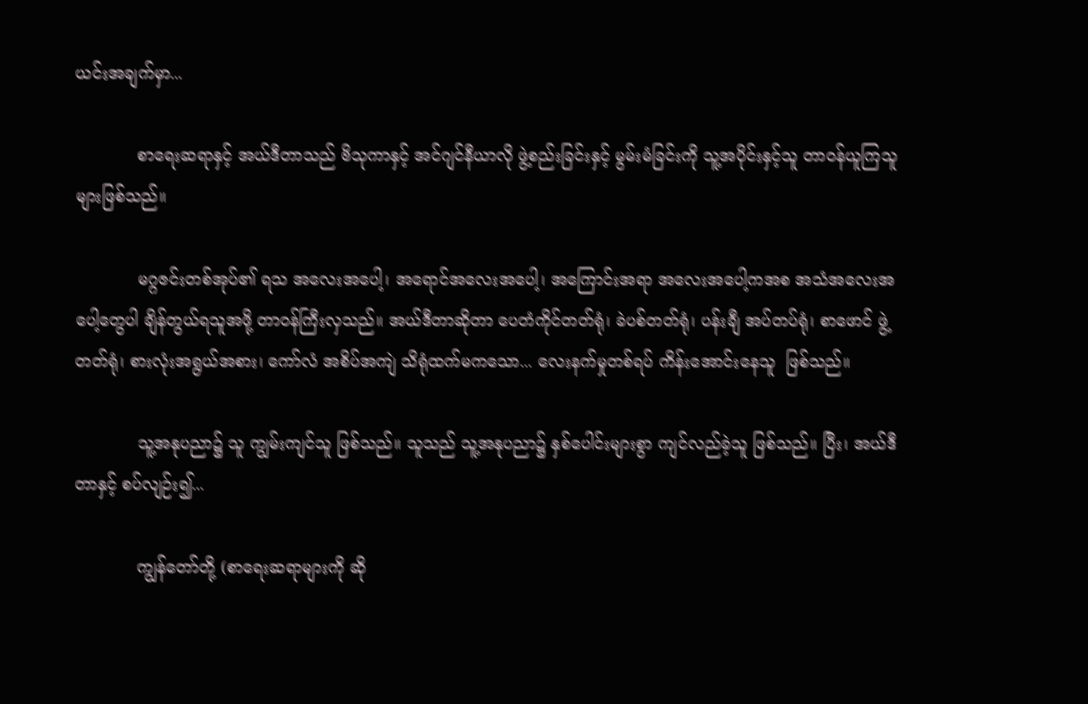ယင်းအချက်မှာ...

            စာရေးဆရာနှင့် အယ်ဒီတာသည် ဗိသုကာနှင့် အင်ဂျင်နီယာလို ဖွဲ့စည်းခြင်းနှင့် မွမ်းမံခြင်းကို သူ့အပိုင်းနှင့်သူ တာဝန်ယူကြသူများဖြစ်သည်။

            မဂ္ဂဇင်းတစ်အုပ်၏ ရသ အလေးအပေါ့၊ အရောင်အလေးအပေါ့၊ အကြောင်းအရာ အလေးအပေါ့ကအစ အသံအလေးအပေါ့တွေပါ ချိန်တွယ်ရသူအဖို့ တာဝန်ကြီးလှသည်။ အယ်ဒီတာဆိုတာ ပေတံကိုင်တတ်ရုံ၊ ခဲပစ်တတ်ရုံ၊ ပန်းချီ အပ်တပ်ရုံ၊ စာဖောင် ဖွဲ့တတ်ရုံ၊ စားလုံးအရွယ်အစား၊ ကော်လံ အစိပ်အကျဲ သိရုံထက်မကသော... လေးနက်မှုတစ်ရပ် ကိန်းအောင်းနေသူ  ဖြစ်သည်။

            သူ့အနုပညာ၌ သူ ကျွမ်းကျင်သူ ဖြစ်သည်။ သူသည် သူ့အနုပညာ၌ နှစ်ပေါင်းများစွာ ကျင်လည်ခဲ့သူ ဖြစ်သည်။ ပြီး၊ အယ်ဒီတာနှင့် စပ်လျဉ်း၍...

            ကျွန်တော်တို့ (စာရေးဆရာများကို ဆို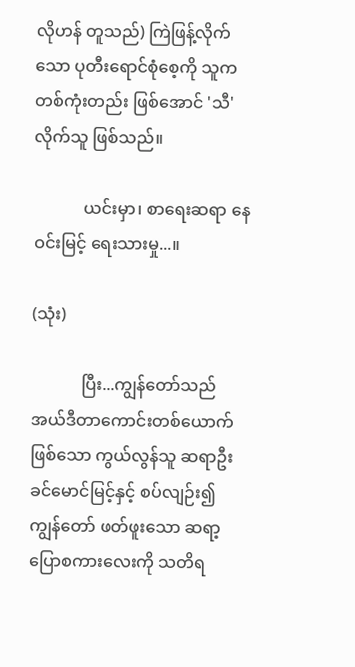လိုဟန် တူသည်) ကြဲဖြန့်လိုက်သော ပုတီးရောင်စုံစေ့ကို သူက တစ်ကုံးတည်း ဖြစ်အောင် 'သီ' လိုက်သူ ဖြစ်သည်။

            ယင်းမှာ၊ စာရေးဆရာ နေဝင်းမြင့် ရေးသားမှု...။

(သုံး)

            ပြီး...ကျွန်တော်သည် အယ်ဒီတာကောင်းတစ်ယောက် ဖြစ်သော ကွယ်လွန်သူ ဆရာဦးခင်မောင်မြင့်နှင့် စပ်လျဉ်း၍ ကျွန်တော် ဖတ်ဖူးသော ဆရာ့ပြောစကားလေးကို သတိရ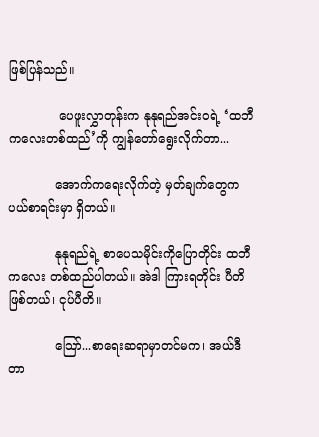ဖြစ်ပြန်သည်။

             ပေဖူးလွှာတုန်းက နုနုရည်အင်းဝရဲ့ ‘ထဘီကလေးတစ်ထည်’ကို ကျွန်တော်ရွေးလိုက်တာ...

            အောက်ကရေးလိုက်တဲ့ မှတ်ချက်တွေက ပယ်စာရင်းမှာ ရှိတယ်။

            နုနုရည်ရဲ့ စာပေသမိုင်းကိုပြောတိုင်း ထဘီကလေး တစ်ထည်ပါတယ်။ အဲဒါ ကြားရတိုင်း ပီတိဖြစ်တယ်၊ ငုပ်ပီတိ။

            သြော်...စာရေးဆရာမှာတင်မက၊ အယ်ဒီတာ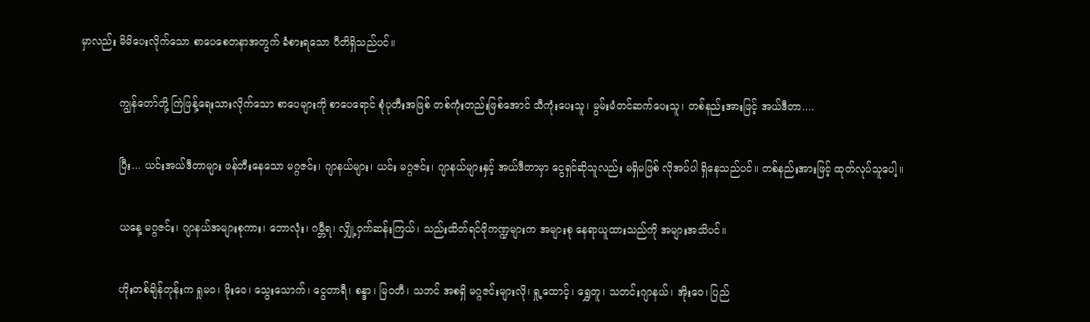မှာလည်း မိမိပေးလိုက်သော စာပေစေတနာအတွက် ခံစားရသော ပီတိရှိသည်ပင်။

            ကျွန်တော်တို့ ကြဲဖြန့်ရေးသားလိုက်သော စာပေများကို စာပေရောင် စုံပုတီးအဖြစ် တစ်ကုံးတည်းဖြစ်အောင် သီကုံးပေးသူ၊ မွမ်းမံတင်ဆက်ပေးသူ၊ တစ်နည်းအားဖြင့် အယ်ဒီတာ....

            ပြီး... ယင်းအယ်ဒီတာများ ဖန်တီးနေသော မဂ္ဂဇင်း၊ ဂျာနယ်များ၊ ယင်း မဂ္ဂဇင်း၊ ဂျာနယ်များနှင့် အယ်ဒီတာမှာ ငွေရှင်ဆိုသူလည်း မရှိမဖြစ် လိုအပ်ပါ ရှိနေသည်ပင်။ တစ်နည်းအားဖြင့် ထုတ်လုပ်သူပေါ့။

            ယနေ့ မဂ္ဂဇင်း၊ ဂျာနယ်အများစုကား၊ ဘောလုံး၊ ဂမ္ဘီရ၊ လျှို့ဝှက်ဆန်းကြယ်၊ သည်းထိတ်ရင်ဖိုကဏ္ဍများက အများစု နေရာယူထားသည်ကို အများအသိပင်။

            ဟိုးတစ်ချိန်တုန်းက ရှုမဝ၊ မိုးဝေ၊ သွေးသောက်၊ ငွေတာရီ၊ စန္ဒာ၊ မြဝတီ၊ သဘင် အစရှိ မဂ္ဂဇင်းများလို၊ ရှု့ထောင့်၊ ရွှေတူ၊ သတင်းဂျာနယ်၊ အိုးဝေ၊ ပြည်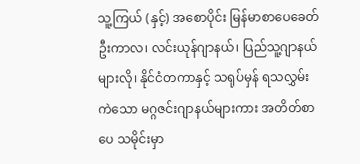သူ့ကြယ် (နှင့်) အစောပိုင်း မြန်မာစာပေခေတ်ဦးကာလ၊ လင်းယုန်ဂျာနယ်၊ ပြည်သူ့ဂျာနယ်များလို၊ နိုင်ငံတကာနှင့် သရုပ်မှန် ရသလွှမ်းကဲသော မဂ္ဂဇင်းဂျာနယ်များကား အတိတ်စာပေ သမိုင်းမှာ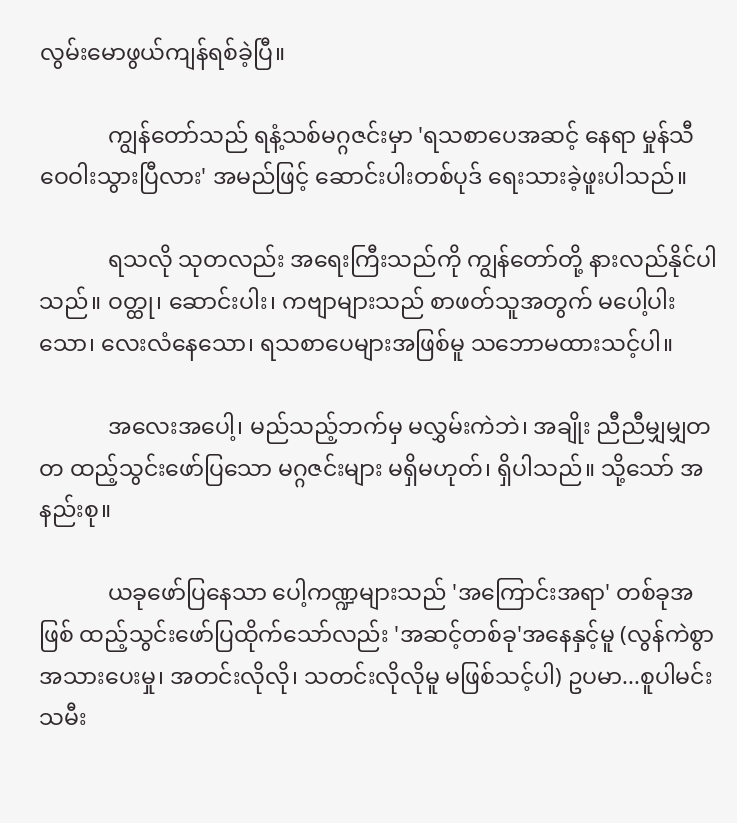လွမ်းမောဖွယ်ကျန်ရစ်ခဲ့ပြီ။

            ကျွန်တော်သည် ရနံ့သစ်မဂ္ဂဇင်းမှာ 'ရသစာပေအဆင့် နေရာ မှုန်သီဝေဝါးသွားပြီလား' အမည်ဖြင့် ဆောင်းပါးတစ်ပုဒ် ရေးသားခဲ့ဖူးပါသည်။

            ရသလို သုတလည်း အရေးကြီးသည်ကို ကျွန်တော်တို့ နားလည်နိုင်ပါသည်။ ဝတ္ထု၊ ဆောင်းပါး၊ ကဗျာများသည် စာဖတ်သူအတွက် မပေါ့ပါးသော၊ လေးလံနေသော၊ ရသစာပေများအဖြစ်မူ သဘောမထားသင့်ပါ။

            အလေးအပေါ့၊ မည်သည့်ဘက်မှ မလွှမ်းကဲဘဲ၊ အချိုး ညီညီမျှမျှတတ ထည့်သွင်းဖော်ပြသော မဂ္ဂဇင်းများ မရှိမဟုတ်၊ ရှိပါသည်။ သို့သော် အနည်းစု။

            ယခုဖော်ပြနေသာ ပေါ့ကဏ္ဍများသည် 'အကြောင်းအရာ' တစ်ခုအဖြစ် ထည့်သွင်းဖော်ပြထိုက်သော်လည်း 'အဆင့်တစ်ခု'အနေနှင့်မူ (လွန်ကဲစွာ အသားပေးမှု၊ အတင်းလိုလို၊ သတင်းလိုလိုမူ မဖြစ်သင့်ပါ) ဥပမာ...စူပါမင်းသမီး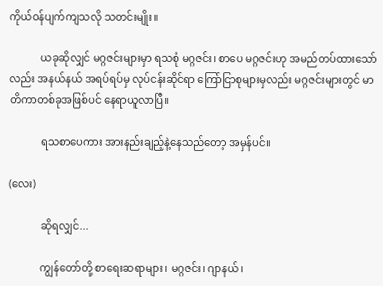ကိုယ်ဝန်ပျက်ကျသလို သတင်းမျိုး။

            ယခုဆိုလျှင် မဂ္ဂဇင်းများမှာ ရသစုံ မဂ္ဂဇင်း၊ စာပေ မဂ္ဂဇင်းဟု အမည်တပ်ထားသော်လည်း အနယ်နယ် အရပ်ရပ်မှ လုပ်ငန်းဆိုင်ရာ ကြော်ငြာစုများမှလည်း မဂ္ဂဇင်းများတွင် မာတိကာတစ်ခုအဖြစ်ပင် နေရာယူလာပြီ။

            ရသစာပေကား အားနည်းချည့်နဲ့နေသည်တော့ အမှန်ပင်။

(လေး)

            ဆိုရလျှင်...

            ကျွန်တော်တို့ စာရေးဆရာများ၊ မဂ္ဂဇင်း၊ ဂျာနယ်၊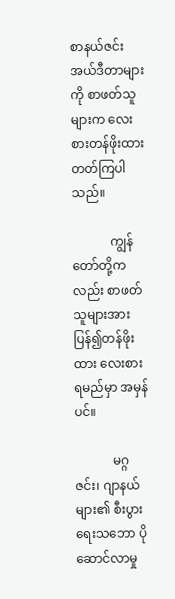စာနယ်ဇင်း အယ်ဒီတာများကို စာဖတ်သူများက လေးစားတန်ဖိုးထားတတ်ကြပါသည်။

            ကျွန်တော်တို့ကလည်း စာဖတ်သူများအား ပြန်၍တန်ဖိုးထား လေးစားရမည်မှာ အမှန်ပင်။

            မဂ္ဂဇင်း၊ ဂျာနယ်များ၏ စီးပွားရေးသဘော ပိုဆောင်လာမှု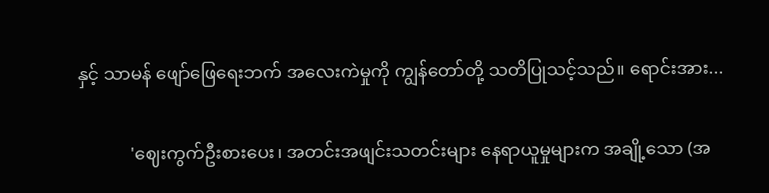နှင့် သာမန် ဖျော်ဖြေရေးဘက် အလေးကဲမှုကို ကျွန်တော်တို့ သတိပြုသင့်သည်။ ရောင်းအား...

            'ဈေးကွက်ဦးစားပေး၊ အတင်းအဖျင်းသတင်းများ နေရာယူမှုများက အချို့သော (အ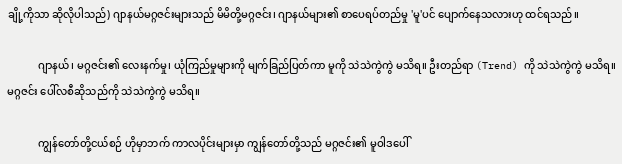ချို့ကိုသာ ဆိုလိုပါသည်) ဂျာနယ်မဂ္ဂဇင်းများသည် မိမိတို့မဂ္ဂဇင်း၊ ဂျာနယ်များ၏ စာပေရပ်တည်မှု 'မူ'ပင် ပျောက်နေသလားဟု ထင်ရသည်။

            ဂျာနယ်၊ မဂ္ဂဇင်း၏ လေးနက်မှု၊ ယုံကြည်မှုများကို မျက်ခြည်ပြတ်ကာ မူကို သဲသဲကွဲကွဲ မသိရ။ ဦးတည်ရာ (Trend) ကို သဲသဲကွဲကွဲ မသိရ။ မဂ္ဂဇင်း ပေါ်လစီဆိုသည်ကို သဲသဲကွဲကွဲ မသိရ။

            ကျွန်တော်တို့ငယ်စဉ် ဟိုမှာဘက် ကာလပိုင်းများမှာ ကျွန်တော်တို့သည် မဂ္ဂဇင်း၏ မူဝါဒပေါ်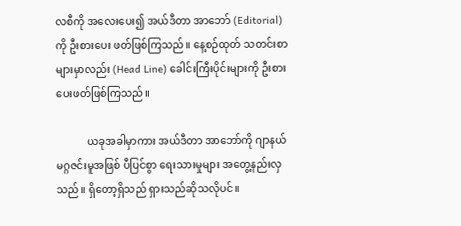လစီကို အလေးပေး၍ အယ်ဒီတာ အာဘော် (Editorial) ကို ဦးစားပေး ဖတ်ဖြစ်ကြသည်။ နေ့စဉ်ထုတ် သတင်းစာများမှာလည်း (Head Line) ခေါင်းကြီးပိုင်းများကို ဦးစားပေးဖတ်ဖြစ်ကြသည်။

            ယခုအခါမှာကား အယ်ဒီတာ အာဘော်ကို ဂျာနယ် မဂ္ဂဇင်းမူအဖြစ် ပီပြင်စွာ ရေးသားမှုများ အတွေ့နည်းလှသည်။ ရှိတော့ရှိသည် ရှားသည်ဆိုသလိုပင်။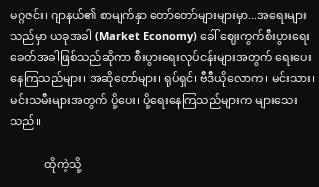မဂ္ဂဇင်း၊ ဂျာနယ်၏ စာမျက်နှာ တော်တော်များများမှာ...အရေးများသည်မှာ ယခုအခါ (Market Economy) ခေါ် ဈေးကွက်စီးပွားရေး ခေတ်အခါဖြစ်သည်ဆိုကာ စီးပွားရေးလုပ်ငန်းများအတွက် ရေးပေးနေကြသည်များ၊ အဆိုတော်များ၊ ရုပ်ရှင်၊ ဗီဒီယိုလောက၊ မင်းသား၊ မင်းသမီးများအတွက် ပို့ပေး၊ ပို့ရေးနေကြသည်များက များသေးသည်။

            ထိုကဲ့သို့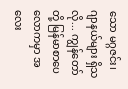သော မဂ္ဂဇင်း၊ ဂျာနယ်များ ရှိသလို... ကျွန်တော်တို့ မြန်မာစာပေလောကမှာ အလေး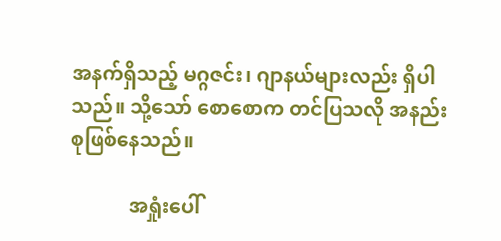အနက်ရှိသည့် မဂ္ဂဇင်း၊ ဂျာနယ်များလည်း ရှိပါသည်။ သို့သော် စောစောက တင်ပြသလို အနည်းစုဖြစ်နေသည်။

            အရှုံးပေါ်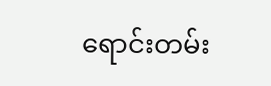ရောင်းတမ်း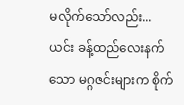မလိုက်သော်လည်း... ယင်း ခန့်ထည်လေးနက်သော မဂ္ဂဇင်းများက စိုက်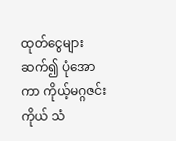ထုတ်ငွေများဆက်၍ ပုံအောကာ ကိုယ့်မဂ္ဂဇင်းကိုယ် သံ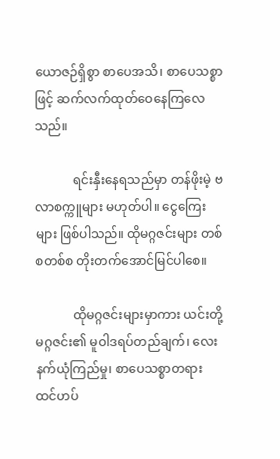ယောဇဉ်ရှိစွာ စာပေအသိ၊ စာပေသစ္စာဖြင့် ဆက်လက်ထုတ်ဝေနေကြလေသည်။

            ရင်းနှီးနေရသည်မှာ တန်ဖိုးမဲ့ ဗလာစက္ကူများ မဟုတ်ပါ။ ငွေကြေးများ ဖြစ်ပါသည်။ ထိုမဂ္ဂဇင်းများ တစ်စတစ်စ တိုးတက်အောင်မြင်ပါစေ။

            ထိုမဂ္ဂဇင်းများမှာကား ယင်းတို့ မဂ္ဂဇင်း၏ မူဝါဒရပ်တည်ချက်၊ လေးနက်ယုံကြည်မှု၊ စာပေသစ္စာတရား ထင်ဟပ်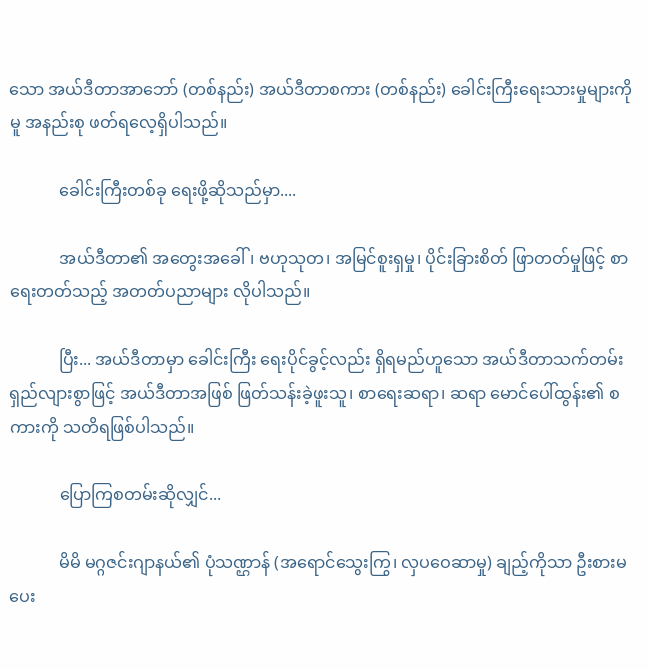သော အယ်ဒီတာအာဘော် (တစ်နည်း) အယ်ဒီတာစကား (တစ်နည်း) ခေါင်းကြီးရေးသားမှုများကိုမူ အနည်းစု ဖတ်ရလေ့ရှိပါသည်။

            ခေါင်းကြီးတစ်ခု ရေးဖို့ဆိုသည်မှာ....

            အယ်ဒီတာ၏ အတွေးအခေါ်၊ ဗဟုသုတ၊ အမြင်စူးရှမှု၊ ပိုင်းခြားစိတ် ဖြာတတ်မှုဖြင့် စာရေးတတ်သည့် အတတ်ပညာများ လိုပါသည်။

            ပြီး... အယ်ဒီတာမှာ ခေါင်းကြီး ရေးပိုင်ခွင့်လည်း ရှိရမည်ဟူသော အယ်ဒီတာသက်တမ်း ရှည်လျားစွာဖြင့် အယ်ဒီတာအဖြစ် ဖြတ်သန်းခဲ့ဖူးသူ၊ စာရေးဆရာ၊ ဆရာ မောင်ပေါ်ထွန်း၏ စကားကို သတိရဖြစ်ပါသည်။

            ပြောကြစတမ်းဆိုလျှင်...

            မိမိ မဂ္ဂဇင်းဂျာနယ်၏ ပုံသဏ္ဌာန် (အရောင်သွေးကြွ၊ လှပဝေဆာမှု) ချည့်ကိုသာ ဦးစားမပေး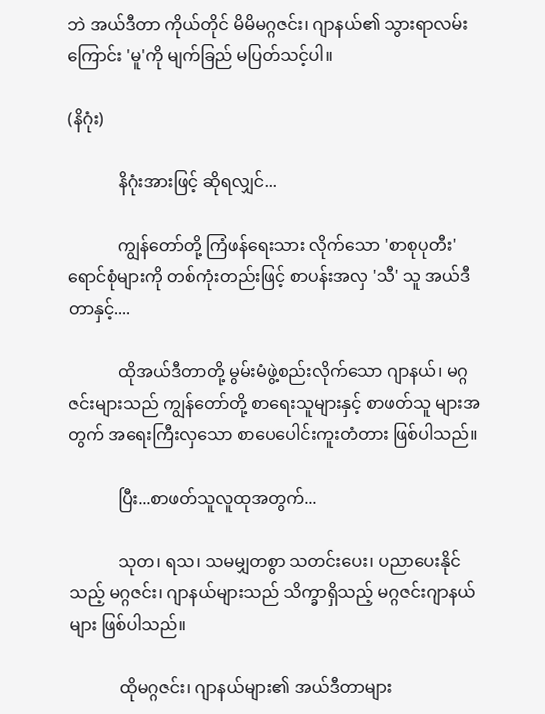ဘဲ အယ်ဒီတာ ကိုယ်တိုင် မိမိမဂ္ဂဇင်း၊ ဂျာနယ်၏ သွားရာလမ်းကြောင်း 'မူ'ကို မျက်ခြည် မပြတ်သင့်ပါ။

(နိဂုံး)

            နိဂုံးအားဖြင့် ဆိုရလျှင်...

            ကျွန်တော်တို့ ကြံဖန်ရေးသား လိုက်သော 'စာစုပုတီး' ရောင်စုံများကို တစ်ကုံးတည်းဖြင့် စာပန်းအလှ 'သီ' သူ အယ်ဒီတာနှင့်....

            ထိုအယ်ဒီတာတို့ မွမ်းမံဖွဲ့စည်းလိုက်သော ဂျာနယ်၊ မဂ္ဂဇင်းများသည် ကျွန်တော်တို့ စာရေးသူများနှင့် စာဖတ်သူ များအတွက် အရေးကြီးလှသော စာပေပေါင်းကူးတံတား ဖြစ်ပါသည်။

            ပြီး...စာဖတ်သူလူထုအတွက်...

            သုတ၊ ရသ၊ သမမျှတစွာ သတင်းပေး၊ ပညာပေးနိုင်သည့် မဂ္ဂဇင်း၊ ဂျာနယ်များသည် သိက္ခာရှိသည့် မဂ္ဂဇင်းဂျာနယ်များ ဖြစ်ပါသည်။

            ထိုမဂ္ဂဇင်း၊ ဂျာနယ်များ၏ အယ်ဒီတာများ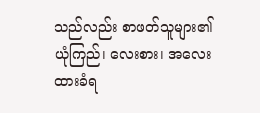သည်လည်း စာဖတ်သူများ၏ ယုံကြည်၊ လေးစား၊ အလေးထားခံရ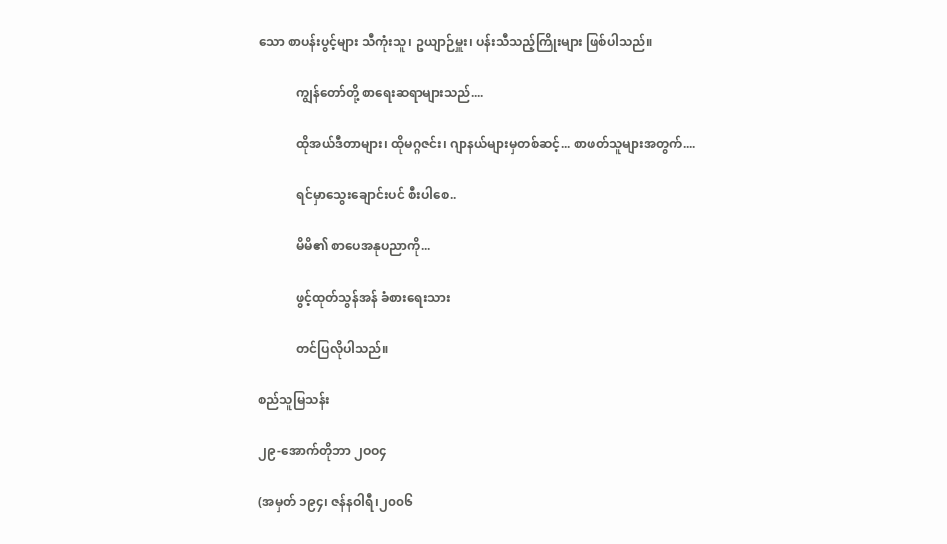သော စာပန်းပွင့်များ သီကုံးသူ၊ ဥယျာဉ်မှူး၊ ပန်းသီသည့်ကြိုးများ ဖြစ်ပါသည်။

            ကျွန်တော်တို့ စာရေးဆရာများသည်....

            ထိုအယ်ဒီတာများ၊ ထိုမဂ္ဂဇင်း၊ ဂျာနယ်များမှတစ်ဆင့်... စာဖတ်သူများအတွက်....

            ရင်မှာသွေးချောင်းပင် စီးပါစေ..

            မိမိ၏ စာပေအနုပညာကို...

            ဖွင့်ထုတ်သွန်အန် ခံစားရေးသား

            တင်ပြလိုပါသည်။

စည်သူမြသန်း

၂၉-အောက်တိုဘာ ၂ဝဝ၄

(အမှတ် ၁၉၄၊ ဇန်နဝါရီ၊၂၀၀၆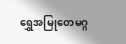ရွှေအမြုတေမဂ္ဂ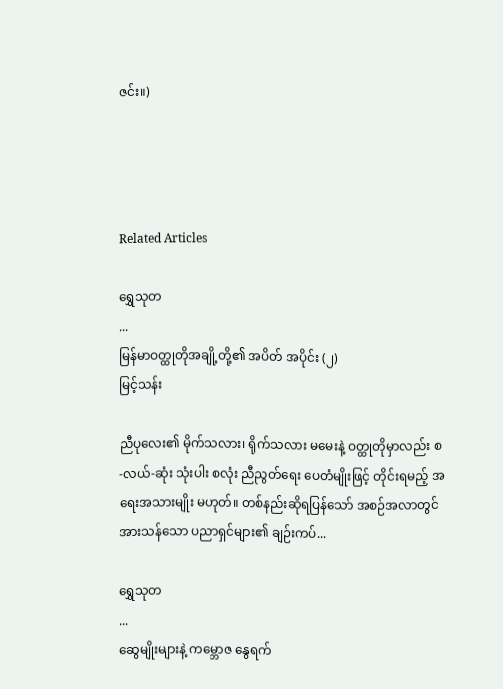ဇင်း။)




Related Articles

ရွှေသုတ‌
...
မြန်မာဝတ္ထုတိုအချို့တို့၏ အပိတ် အပိုင်း (၂)
မြင့်သန်း

ညီပုလေး၏ မိုက်သလား၊ ရိုက်သလား မမေးနဲ့ ဝတ္ထုတိုမှာလည်း စ-လယ်-ဆုံး သုံးပါး စလုံး ညီညွတ်ရေး ပေတံမျိုးဖြင့် တိုင်းရမည့် အရေးအသားမျိုး မဟုတ်။ တစ်နည်းဆိုရပြန်သော် အစဉ်အလာတွင် အားသန်သော ပညာရှင်များ၏ ချဉ်းကပ်...

ရွှေသုတ‌
...
ဆွေမျိုးများနဲ့ ကမ္ဘောဇ နွေရက်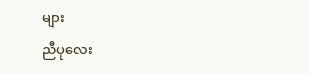များ
ညီပုလေး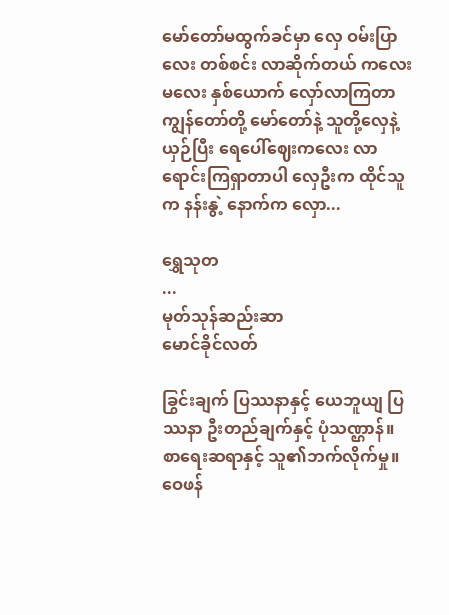မော်တော်မထွက်ခင်မှာ လှေ ဝမ်းပြာလေး တစ်စင်း လာဆိုက်တယ် ကလေးမလေး နှစ်ယောက် လှော်လာကြတာ ကျွန်တော်တို့ မော်တော်နဲ့ သူတို့လှေနဲ့ယှဉ်ပြီး ရေပေါ်ဈေးကလေး လာရောင်းကြရှာတာပါ လှေဦးက ထိုင်သူက နန်းနွဲ့ နောက်က လှော...

ရွှေသုတ‌
...
မုတ်သုန်ဆည်းဆာ
မောင်ခိုင်လတ်

ခြွင်းချက် ပြဿနာနှင့် ယေဘူယျ ပြဿနာ ဦးတည်ချက်နှင့် ပုံသဏ္ဌာန်။ စာရေးဆရာနှင့် သူ၏ဘက်လိုက်မှု။ ဝေဖန်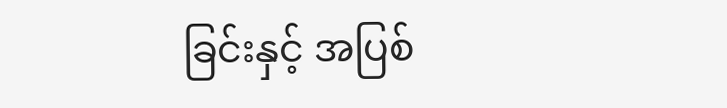ခြင်းနှင့် အပြစ်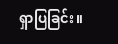ရှာပြခြင်း။